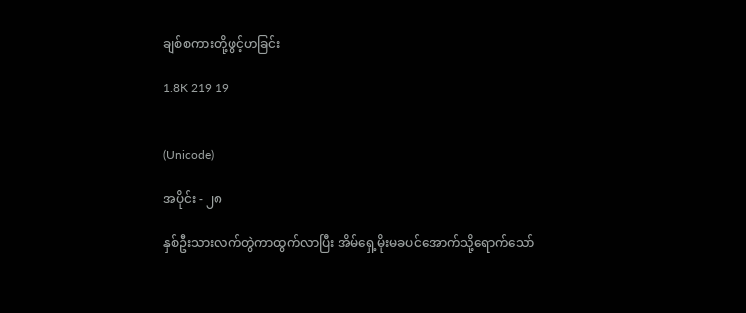ချစ်စကားတို့ဖွင့်ဟခြင်း

1.8K 219 19


(Unicode)

အပိုင်း - ၂၈

နှစ်ဦးသားလက်တွဲကာထွက်လာပြီး အိမ်ရှေ့မိုးမခပင်အောက်သို့ရောက်သော်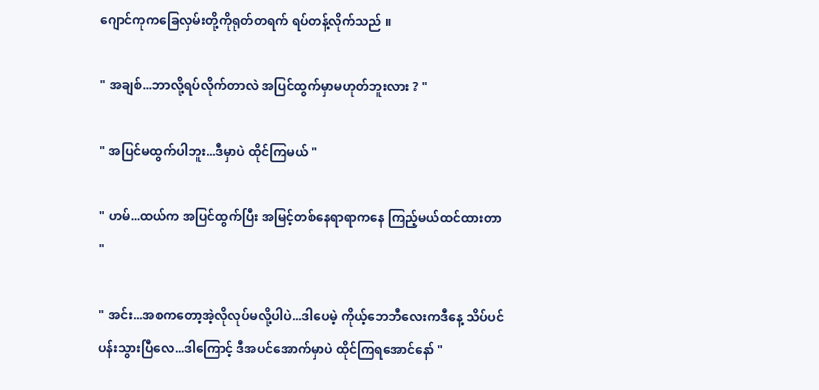ဂျောင်ကုကခြေလှမ်းတို့ကိုရုတ်တရက် ရပ်တန့်လိုက်သည် ။

" အချစ်...ဘာလို့ရပ်လိုက်တာလဲ အပြင်ထွက်မှာမဟုတ်ဘူးလား ? "

" အပြင်မထွက်ပါဘူး...ဒီမှာပဲ ထိုင်ကြမယ် "

" ဟမ်...ထယ်က အပြင်ထွက်ပြီး အမြင့်တစ်‌နေရာရာကနေ ကြည့်မယ်ထင်ထားတာ "

" အင်း...အစကတော့အဲ့လိုလုပ်မလို့ပါပဲ...ဒါပေမဲ့ ကိုယ့်ဘေဘီလေးကဒီနေ့ သိပ်ပင်ပန်းသွားပြီလေ...ဒါကြောင့် ဒီအပင်အောက်မှာပဲ ထိုင်ကြရအောင်နော် "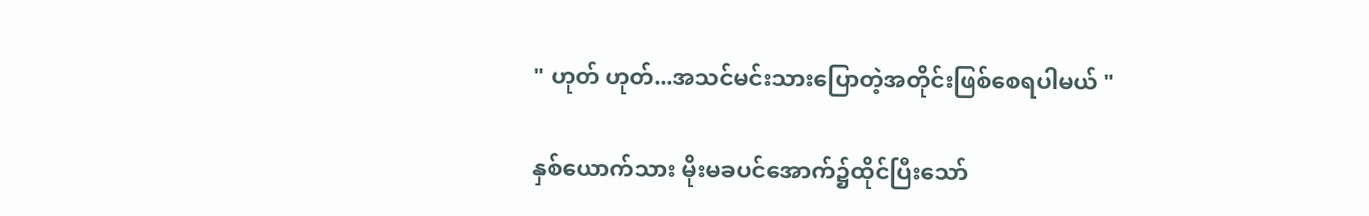" ဟုတ် ဟုတ်...အသင်မင်းသားပြောတဲ့အတိုင်းဖြစ်စေရပါမယ် "

နှစ်ယောက်သား မိုးမခပင်အောက်၌ထိုင်ပြီးသော်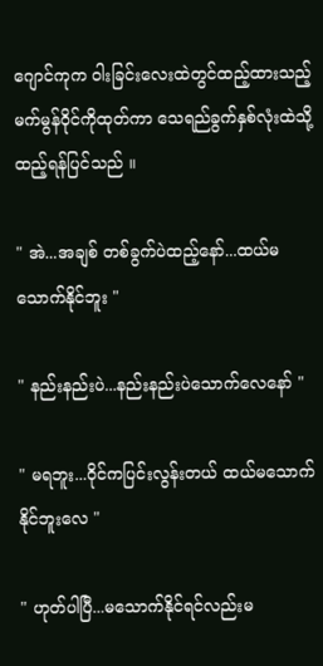ဂျောင်ကုက ဝါးခြင်းလေးထဲတွင်ထည့်ထားသည့် မက်မွန်ဝိုင်ကိုထုတ်ကာ သေရည်ခွက်နှစ်လုံးထဲသို့ထည့်ရန်ပြင်သည် ။

" အဲ...အချစ် တစ်ခွက်ပဲထည့်နော်...ထယ်မသောက်နိုင်ဘူး "

" နည်းနည်းပဲ...နည်းနည်းပဲသောက်လေနော် "

" မရဘူး...ဝိုင်ကပြင်းလွန်းတယ် ထယ်မသောက်နိုင်ဘူး‌လေ "

" ဟုတ်ပါပြီ...မသောက်နိုင်ရင်လည်းမ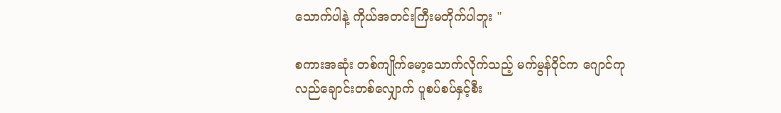သောက်ပါနဲ့ ကိုယ်အတင်းကြီးမတိုက်ပါဘူး "

စကားအဆုံး တစ်ကျိုက်မော့သောက်လိုက်သည့် မက်မွန်ဝိုင်က ဂျောင်ကုလည်ချောင်းတစ်လျှောက် ပူစပ်စပ်နှင့်စီး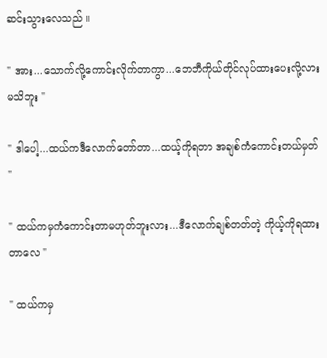ဆင်းသွားလေသည် ။

" အား...သောက်လို့ကောင်းလိုက်တာကွာ...ဘေဘီကိုယ်တိုင်လုပ်ထားပေးလို့လားမသိဘူး "

" ဒါပေါ့...ထယ်ကဒီလောက်တော်တာ...ထယ့်ကိုရတာ အချစ်ကံကောင်းတယ်မှတ် "

" ထယ်ကမှကံကောင်းတာမဟုတ်ဘူးလား...ဒီလောက်ချစ်တတ်တဲ့ ကိုယ့်ကိုရထားတာလေ "

" ထယ်ကမှ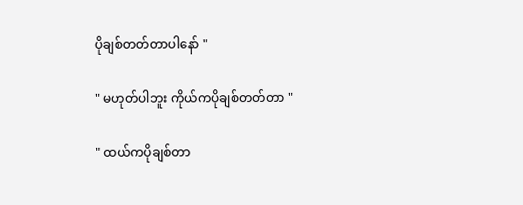ပိုချစ်တတ်တာပါနော် "

" မဟုတ်ပါဘူး ကိုယ်ကပိုချစ်တတ်တာ "

" ထယ်ကပိုချစ်တာ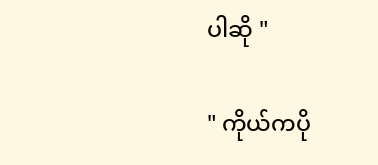ပါဆို "

" ကိုယ်ကပို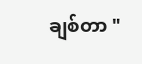ချစ်တာ "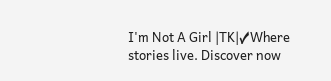I'm Not A Girl |TK|✓Where stories live. Discover now